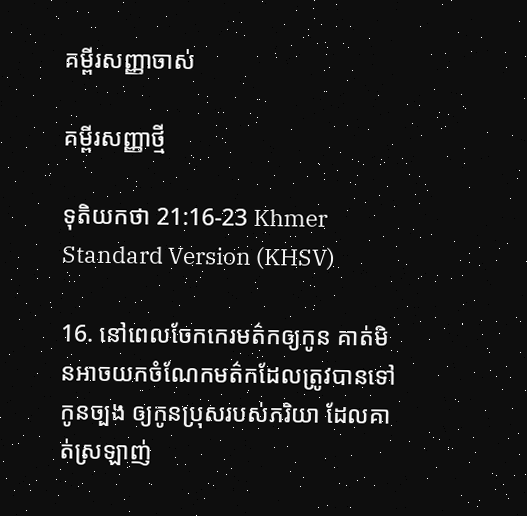គម្ពីរសញ្ញាចាស់

គម្ពីរសញ្ញាថ្មី

ទុតិយ‌កថា 21:16-23 Khmer Standard Version (KHSV)

16. នៅពេលចែកកេរ‌មត៌កឲ្យកូន គាត់មិនអាចយកចំណែកមត៌កដែលត្រូវបានទៅកូនច្បង ឲ្យកូនប្រុសរបស់ភរិយា ដែលគាត់ស្រឡាញ់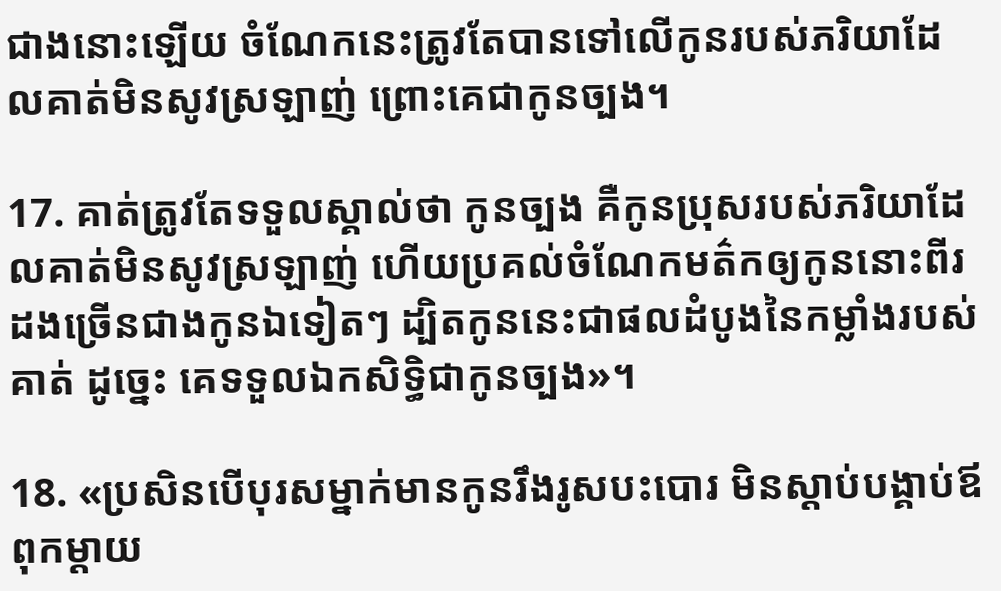ជាងនោះឡើយ ចំណែកនេះត្រូវតែបានទៅលើកូនរបស់ភរិយាដែលគាត់មិនសូវស្រឡាញ់ ព្រោះគេជាកូនច្បង។

17. គាត់ត្រូវតែទទួលស្គាល់ថា កូនច្បង គឺកូនប្រុសរបស់ភរិយាដែលគាត់មិនសូវស្រឡាញ់ ហើយប្រគល់ចំណែកមត៌កឲ្យកូននោះពីរដងច្រើនជាងកូនឯទៀតៗ ដ្បិតកូននេះជាផលដំបូងនៃកម្លាំងរបស់គាត់ ដូច្នេះ គេទទួលឯក‌សិទ្ធិជាកូនច្បង»។

18. «ប្រសិនបើបុរសម្នាក់មានកូនរឹង‌រូសបះ‌បោរ មិនស្ដាប់បង្គាប់ឪពុក‌ម្ដាយ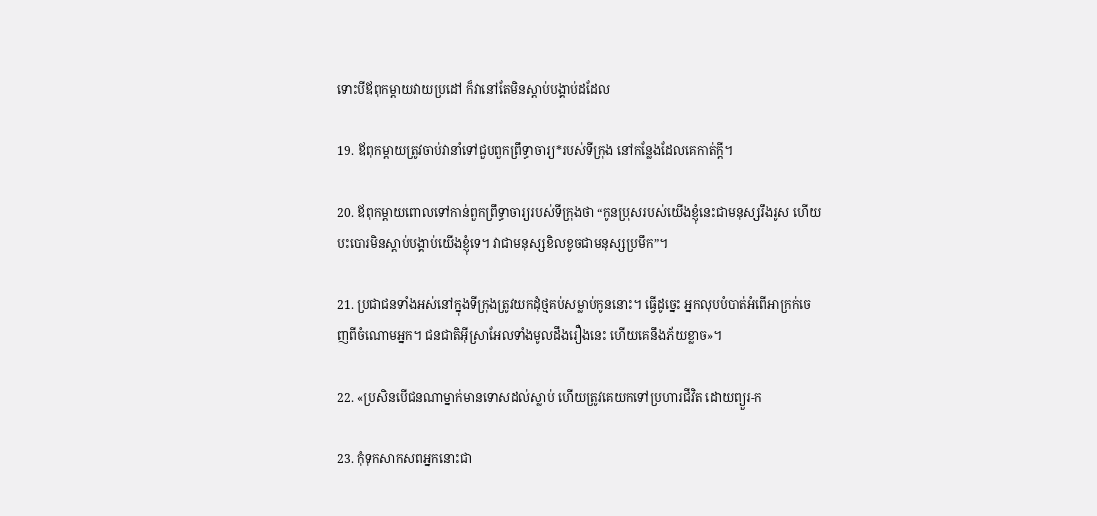ទោះបីឪពុក‌ម្ដាយវាយប្រដៅ ក៏វានៅតែមិនស្ដាប់បង្គាប់ដដែល

19. ឪពុក‌ម្ដាយត្រូវចាប់វានាំទៅជួបពួកព្រឹទ្ធា‌ចារ្យ*របស់ទីក្រុង នៅកន្លែងដែលគេកាត់ក្ដី។

20. ឪពុក‌ម្ដាយពោលទៅកាន់ពួកព្រឹទ្ធា‌ចារ្យរបស់ទីក្រុងថា “កូនប្រុសរបស់យើងខ្ញុំនេះជាមនុស្សរឹង‌រូស ហើយបះ‌បោរមិនស្ដាប់បង្គាប់យើងខ្ញុំទេ។ វាជាមនុស្សខិល‌ខូចជាមនុស្សប្រមឹក”។

21. ប្រជា‌ជនទាំងអស់នៅក្នុងទីក្រុងត្រូវយកដុំថ្មគប់សម្លាប់កូននោះ។ ធ្វើដូច្នេះ អ្នកលុបបំបាត់អំពើអាក្រក់ចេញពីចំណោមអ្នក។ ជន‌ជាតិអ៊ីស្រា‌អែលទាំងមូលដឹងរឿងនេះ ហើយគេនឹងភ័យខ្លាច»។

22. «ប្រសិនបើជនណាម្នាក់មានទោសដល់ស្លាប់ ហើយត្រូវគេយកទៅប្រហារជីវិត ដោយព្យួរ-ក

23. កុំទុកសាក‌សពអ្នកនោះជា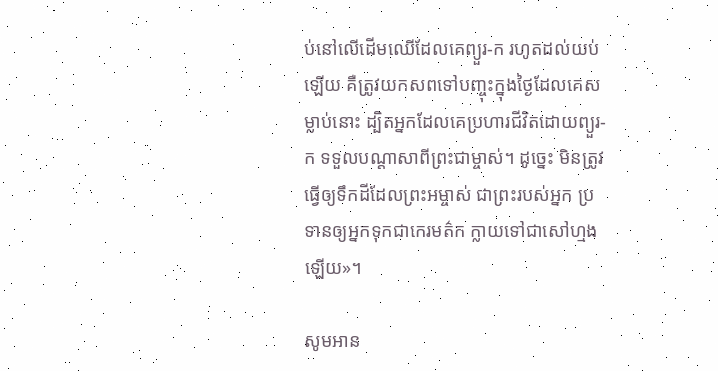ប់នៅលើដើមឈើដែលគេព្យួរ-ក រហូតដល់យប់ឡើយ គឺត្រូវយកសពទៅបញ្ចុះក្នុងថ្ងៃដែលគេសម្លាប់នោះ ដ្បិតអ្នកដែលគេប្រហារជីវិតដោយព្យួរ-ក ទទួលបណ្ដាសាពីព្រះ‌ជាម្ចាស់។ ដូច្នេះ មិនត្រូវធ្វើឲ្យទឹកដីដែលព្រះ‌អម្ចាស់ ជាព្រះរបស់អ្នក ប្រទានឲ្យអ្នកទុកជាកេរ‌មត៌ក ក្លាយទៅជាសៅ‌ហ្មងឡើយ»។

សូមអាន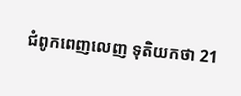ជំពូកពេញលេញ ទុតិយ‌កថា 21